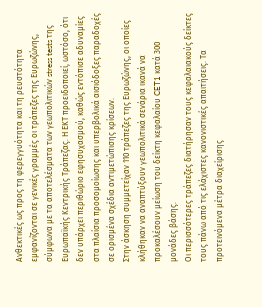Ανθεκτικές ως προς τη φερεγγυότητα και τη ρευστότητα εμφανίζονται σε γενικές γραμμές οι τράπεζες της Ευρωζώνης, σύμφωνα με τα αποτελέσματα των γεωπολιτικών stress tests της Ευρωπαϊκής Κεντρικής Τράπεζας. Η ΕΚΤ προειδοποιεί, ωστόσο, ότι δεν υπάρχει περιθώριο εφησυχασμού, καθώς εντόπισε αδυναμίες στα πλαίσια προσομοίωσης και υπερβολικά αισιόδοξες παραδοχές σε ορισμένα σχέδια αντιμετώπισης κρίσεων.
Στην άσκηση συμμετείχαν 110 τράπεζες της Ευρωζώνης, οι οποίες κλήθηκαν να αναπτύξουν γεωπολιτικά σενάρια ικανά να προκαλέσουν μείωση του δείκτη κεφαλαίου CET1 κατά 300 μονάδες βάσης.
Οι περισσότερες τράπεζες διατήρησαν τους κεφαλαιακούς δείκτες τους πάνω από τις ελάχιστες κανονιστικές απαιτήσεις. Τα προτεινόμενα μέτρα διαχείρισης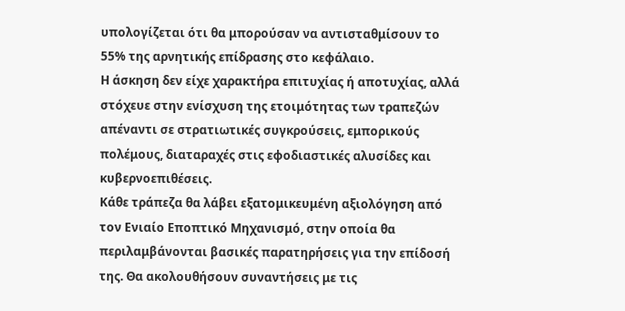υπολογίζεται ότι θα μπορούσαν να αντισταθμίσουν το 55% της αρνητικής επίδρασης στο κεφάλαιο.
Η άσκηση δεν είχε χαρακτήρα επιτυχίας ή αποτυχίας, αλλά στόχευε στην ενίσχυση της ετοιμότητας των τραπεζών απέναντι σε στρατιωτικές συγκρούσεις, εμπορικούς πολέμους, διαταραχές στις εφοδιαστικές αλυσίδες και κυβερνοεπιθέσεις.
Κάθε τράπεζα θα λάβει εξατομικευμένη αξιολόγηση από τον Ενιαίο Εποπτικό Μηχανισμό, στην οποία θα περιλαμβάνονται βασικές παρατηρήσεις για την επίδοσή της. Θα ακολουθήσουν συναντήσεις με τις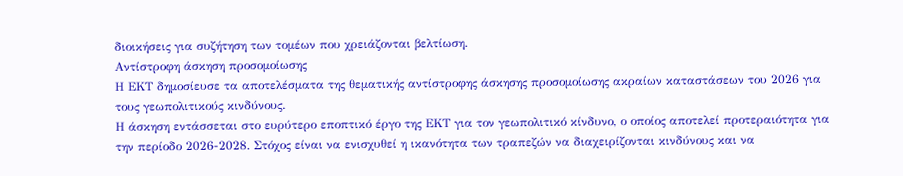διοικήσεις για συζήτηση των τομέων που χρειάζονται βελτίωση.
Αντίστροφη άσκηση προσομοίωσης
Η ΕΚΤ δημοσίευσε τα αποτελέσματα της θεματικής αντίστροφης άσκησης προσομοίωσης ακραίων καταστάσεων του 2026 για τους γεωπολιτικούς κινδύνους.
Η άσκηση εντάσσεται στο ευρύτερο εποπτικό έργο της ΕΚΤ για τον γεωπολιτικό κίνδυνο, ο οποίος αποτελεί προτεραιότητα για την περίοδο 2026-2028. Στόχος είναι να ενισχυθεί η ικανότητα των τραπεζών να διαχειρίζονται κινδύνους και να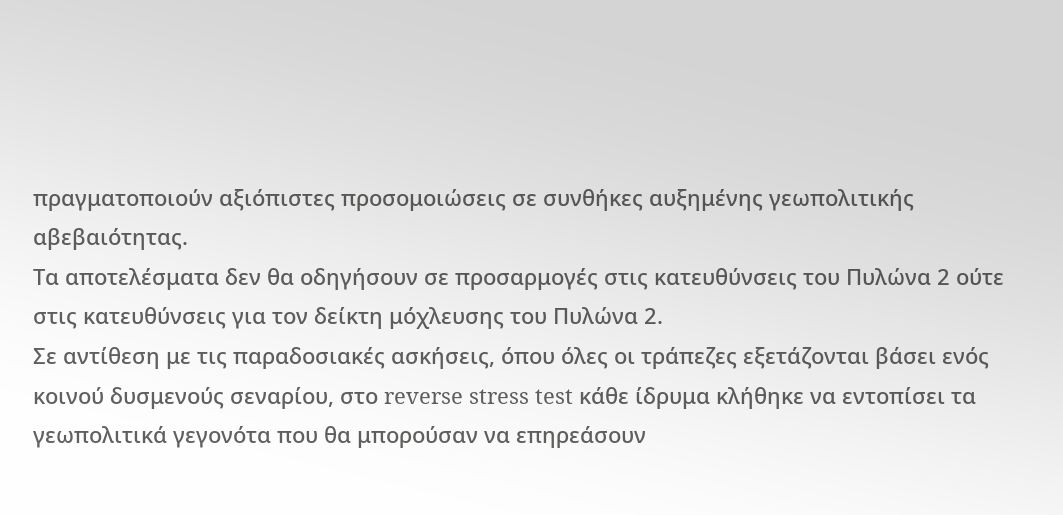πραγματοποιούν αξιόπιστες προσομοιώσεις σε συνθήκες αυξημένης γεωπολιτικής αβεβαιότητας.
Τα αποτελέσματα δεν θα οδηγήσουν σε προσαρμογές στις κατευθύνσεις του Πυλώνα 2 ούτε στις κατευθύνσεις για τον δείκτη μόχλευσης του Πυλώνα 2.
Σε αντίθεση με τις παραδοσιακές ασκήσεις, όπου όλες οι τράπεζες εξετάζονται βάσει ενός κοινού δυσμενούς σεναρίου, στο reverse stress test κάθε ίδρυμα κλήθηκε να εντοπίσει τα γεωπολιτικά γεγονότα που θα μπορούσαν να επηρεάσουν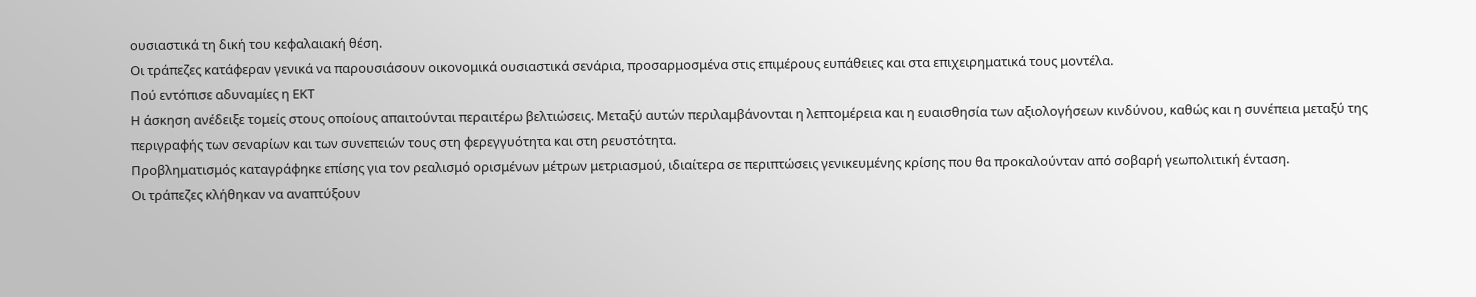ουσιαστικά τη δική του κεφαλαιακή θέση.
Οι τράπεζες κατάφεραν γενικά να παρουσιάσουν οικονομικά ουσιαστικά σενάρια, προσαρμοσμένα στις επιμέρους ευπάθειες και στα επιχειρηματικά τους μοντέλα.
Πού εντόπισε αδυναμίες η ΕΚΤ
Η άσκηση ανέδειξε τομείς στους οποίους απαιτούνται περαιτέρω βελτιώσεις. Μεταξύ αυτών περιλαμβάνονται η λεπτομέρεια και η ευαισθησία των αξιολογήσεων κινδύνου, καθώς και η συνέπεια μεταξύ της περιγραφής των σεναρίων και των συνεπειών τους στη φερεγγυότητα και στη ρευστότητα.
Προβληματισμός καταγράφηκε επίσης για τον ρεαλισμό ορισμένων μέτρων μετριασμού, ιδιαίτερα σε περιπτώσεις γενικευμένης κρίσης που θα προκαλούνταν από σοβαρή γεωπολιτική ένταση.
Οι τράπεζες κλήθηκαν να αναπτύξουν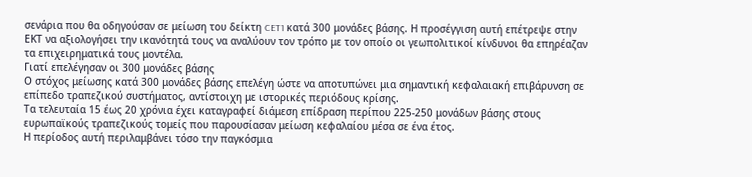σενάρια που θα οδηγούσαν σε μείωση του δείκτη CET1 κατά 300 μονάδες βάσης. Η προσέγγιση αυτή επέτρεψε στην ΕΚΤ να αξιολογήσει την ικανότητά τους να αναλύουν τον τρόπο με τον οποίο οι γεωπολιτικοί κίνδυνοι θα επηρέαζαν τα επιχειρηματικά τους μοντέλα.
Γιατί επελέγησαν οι 300 μονάδες βάσης
Ο στόχος μείωσης κατά 300 μονάδες βάσης επελέγη ώστε να αποτυπώνει μια σημαντική κεφαλαιακή επιβάρυνση σε επίπεδο τραπεζικού συστήματος, αντίστοιχη με ιστορικές περιόδους κρίσης.
Τα τελευταία 15 έως 20 χρόνια έχει καταγραφεί διάμεση επίδραση περίπου 225-250 μονάδων βάσης στους ευρωπαϊκούς τραπεζικούς τομείς που παρουσίασαν μείωση κεφαλαίου μέσα σε ένα έτος.
Η περίοδος αυτή περιλαμβάνει τόσο την παγκόσμια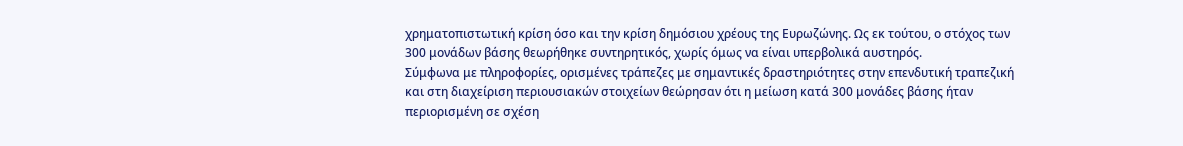χρηματοπιστωτική κρίση όσο και την κρίση δημόσιου χρέους της Ευρωζώνης. Ως εκ τούτου, ο στόχος των 300 μονάδων βάσης θεωρήθηκε συντηρητικός, χωρίς όμως να είναι υπερβολικά αυστηρός.
Σύμφωνα με πληροφορίες, ορισμένες τράπεζες με σημαντικές δραστηριότητες στην επενδυτική τραπεζική και στη διαχείριση περιουσιακών στοιχείων θεώρησαν ότι η μείωση κατά 300 μονάδες βάσης ήταν περιορισμένη σε σχέση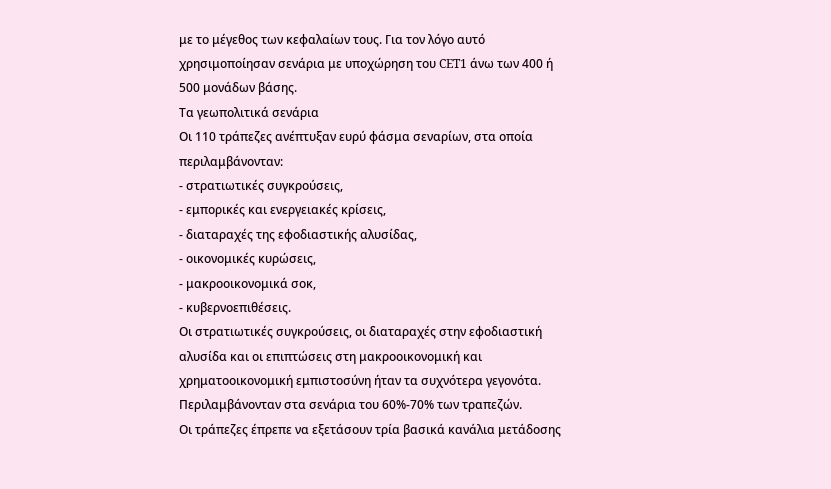με το μέγεθος των κεφαλαίων τους. Για τον λόγο αυτό χρησιμοποίησαν σενάρια με υποχώρηση του CET1 άνω των 400 ή 500 μονάδων βάσης.
Τα γεωπολιτικά σενάρια
Οι 110 τράπεζες ανέπτυξαν ευρύ φάσμα σεναρίων, στα οποία περιλαμβάνονταν:
- στρατιωτικές συγκρούσεις,
- εμπορικές και ενεργειακές κρίσεις,
- διαταραχές της εφοδιαστικής αλυσίδας,
- οικονομικές κυρώσεις,
- μακροοικονομικά σοκ,
- κυβερνοεπιθέσεις.
Οι στρατιωτικές συγκρούσεις, οι διαταραχές στην εφοδιαστική αλυσίδα και οι επιπτώσεις στη μακροοικονομική και χρηματοοικονομική εμπιστοσύνη ήταν τα συχνότερα γεγονότα. Περιλαμβάνονταν στα σενάρια του 60%-70% των τραπεζών.
Οι τράπεζες έπρεπε να εξετάσουν τρία βασικά κανάλια μετάδοσης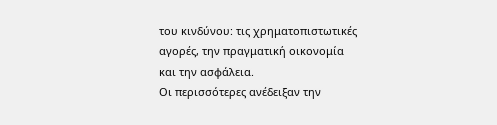του κινδύνου: τις χρηματοπιστωτικές αγορές, την πραγματική οικονομία και την ασφάλεια.
Οι περισσότερες ανέδειξαν την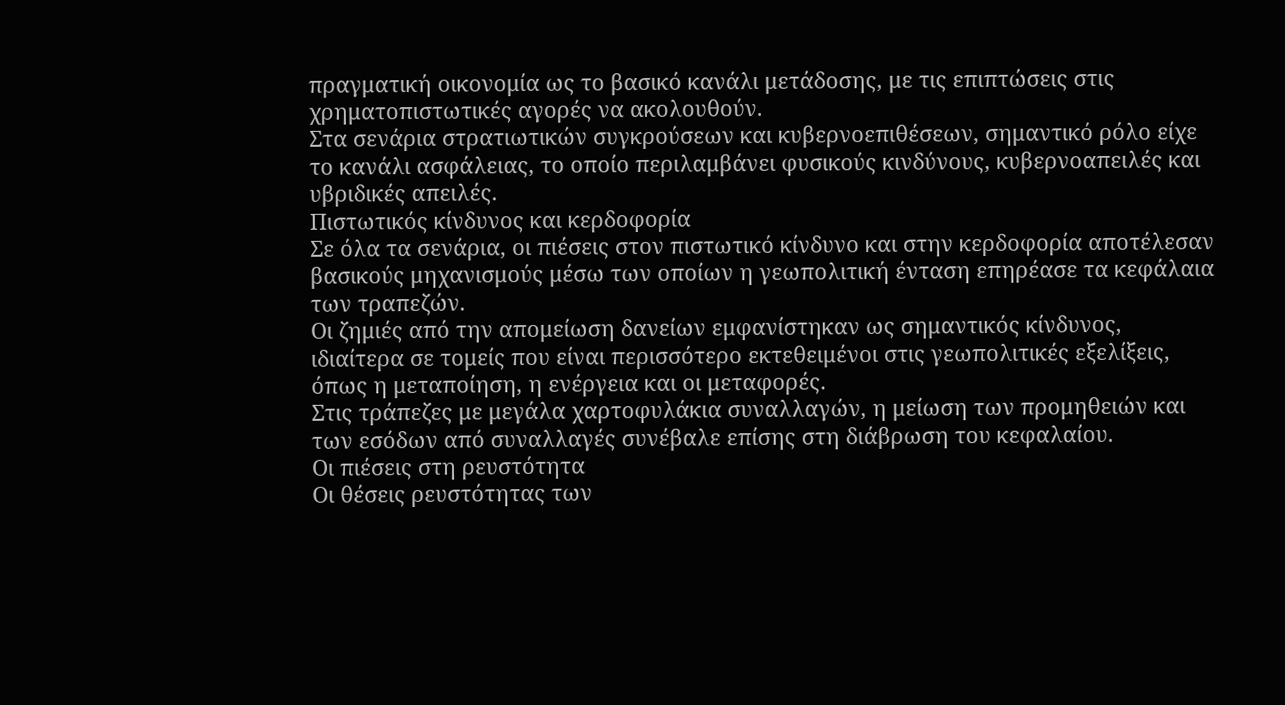πραγματική οικονομία ως το βασικό κανάλι μετάδοσης, με τις επιπτώσεις στις χρηματοπιστωτικές αγορές να ακολουθούν.
Στα σενάρια στρατιωτικών συγκρούσεων και κυβερνοεπιθέσεων, σημαντικό ρόλο είχε το κανάλι ασφάλειας, το οποίο περιλαμβάνει φυσικούς κινδύνους, κυβερνοαπειλές και υβριδικές απειλές.
Πιστωτικός κίνδυνος και κερδοφορία
Σε όλα τα σενάρια, οι πιέσεις στον πιστωτικό κίνδυνο και στην κερδοφορία αποτέλεσαν βασικούς μηχανισμούς μέσω των οποίων η γεωπολιτική ένταση επηρέασε τα κεφάλαια των τραπεζών.
Οι ζημιές από την απομείωση δανείων εμφανίστηκαν ως σημαντικός κίνδυνος, ιδιαίτερα σε τομείς που είναι περισσότερο εκτεθειμένοι στις γεωπολιτικές εξελίξεις, όπως η μεταποίηση, η ενέργεια και οι μεταφορές.
Στις τράπεζες με μεγάλα χαρτοφυλάκια συναλλαγών, η μείωση των προμηθειών και των εσόδων από συναλλαγές συνέβαλε επίσης στη διάβρωση του κεφαλαίου.
Οι πιέσεις στη ρευστότητα
Οι θέσεις ρευστότητας των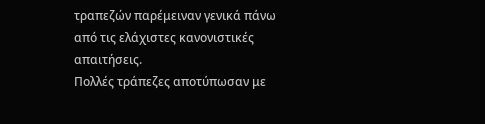τραπεζών παρέμειναν γενικά πάνω από τις ελάχιστες κανονιστικές απαιτήσεις.
Πολλές τράπεζες αποτύπωσαν με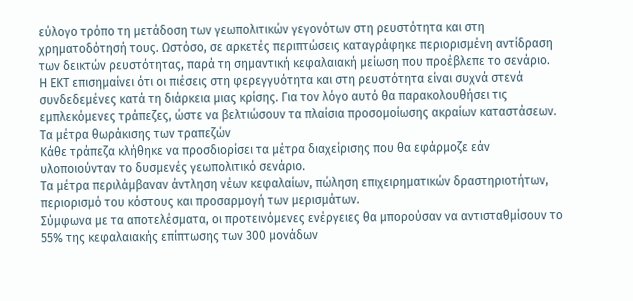εύλογο τρόπο τη μετάδοση των γεωπολιτικών γεγονότων στη ρευστότητα και στη χρηματοδότησή τους. Ωστόσο, σε αρκετές περιπτώσεις καταγράφηκε περιορισμένη αντίδραση των δεικτών ρευστότητας, παρά τη σημαντική κεφαλαιακή μείωση που προέβλεπε το σενάριο.
Η ΕΚΤ επισημαίνει ότι οι πιέσεις στη φερεγγυότητα και στη ρευστότητα είναι συχνά στενά συνδεδεμένες κατά τη διάρκεια μιας κρίσης. Για τον λόγο αυτό θα παρακολουθήσει τις εμπλεκόμενες τράπεζες, ώστε να βελτιώσουν τα πλαίσια προσομοίωσης ακραίων καταστάσεων.
Τα μέτρα θωράκισης των τραπεζών
Κάθε τράπεζα κλήθηκε να προσδιορίσει τα μέτρα διαχείρισης που θα εφάρμοζε εάν υλοποιούνταν το δυσμενές γεωπολιτικό σενάριο.
Τα μέτρα περιλάμβαναν άντληση νέων κεφαλαίων, πώληση επιχειρηματικών δραστηριοτήτων, περιορισμό του κόστους και προσαρμογή των μερισμάτων.
Σύμφωνα με τα αποτελέσματα, οι προτεινόμενες ενέργειες θα μπορούσαν να αντισταθμίσουν το 55% της κεφαλαιακής επίπτωσης των 300 μονάδων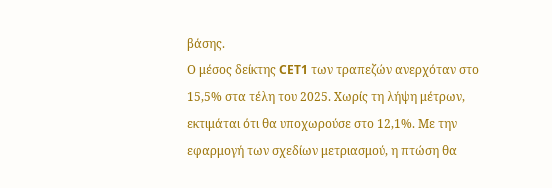βάσης.
Ο μέσος δείκτης CET1 των τραπεζών ανερχόταν στο 15,5% στα τέλη του 2025. Χωρίς τη λήψη μέτρων, εκτιμάται ότι θα υποχωρούσε στο 12,1%. Με την εφαρμογή των σχεδίων μετριασμού, η πτώση θα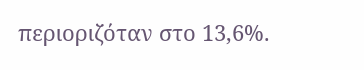περιοριζόταν στο 13,6%.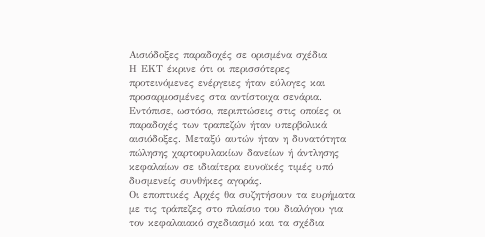Αισιόδοξες παραδοχές σε ορισμένα σχέδια
Η ΕΚΤ έκρινε ότι οι περισσότερες προτεινόμενες ενέργειες ήταν εύλογες και προσαρμοσμένες στα αντίστοιχα σενάρια.
Εντόπισε, ωστόσο, περιπτώσεις στις οποίες οι παραδοχές των τραπεζών ήταν υπερβολικά αισιόδοξες. Μεταξύ αυτών ήταν η δυνατότητα πώλησης χαρτοφυλακίων δανείων ή άντλησης κεφαλαίων σε ιδιαίτερα ευνοϊκές τιμές υπό δυσμενείς συνθήκες αγοράς.
Οι εποπτικές Αρχές θα συζητήσουν τα ευρήματα με τις τράπεζες στο πλαίσιο του διαλόγου για τον κεφαλαιακό σχεδιασμό και τα σχέδια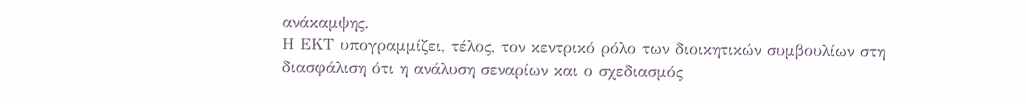ανάκαμψης.
Η ΕΚΤ υπογραμμίζει, τέλος, τον κεντρικό ρόλο των διοικητικών συμβουλίων στη διασφάλιση ότι η ανάλυση σεναρίων και ο σχεδιασμός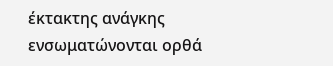έκτακτης ανάγκης ενσωματώνονται ορθά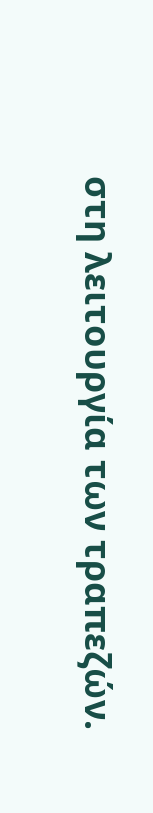στη λειτουργία των τραπεζών.